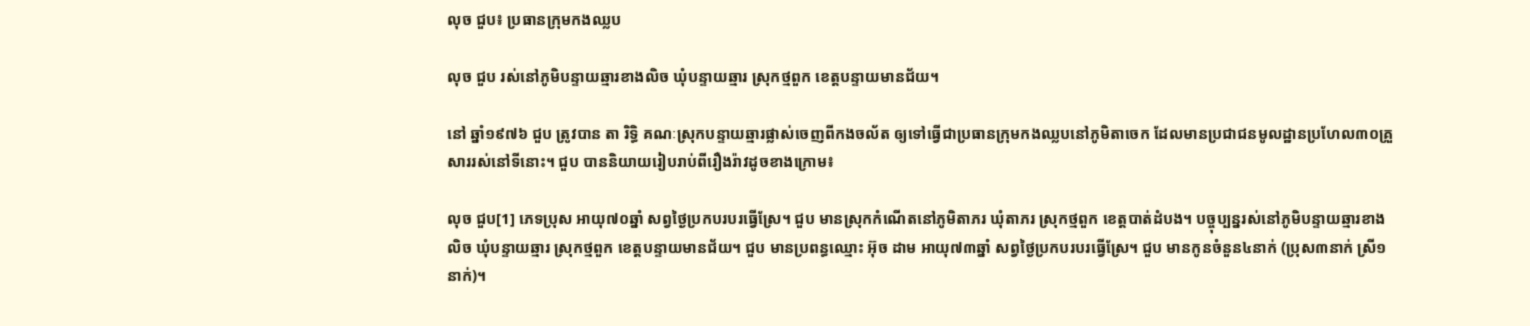លុច ជួប៖ ប្រធានក្រុមកងឈ្លប

លុច ជួប រស់នៅភូមិបន្ទាយឆ្មារខាងលិច ឃុំបន្ទាយឆ្មារ ស្រុកថ្មពួក ខេត្តបន្ទាយមានជ័យ។

នៅ ឆ្នាំ១៩៧៦ ជួប ត្រូវបាន តា រិទ្ធិ គណៈស្រុកបន្ទាយឆ្មារផ្លាស់ចេញពីកងចល័ត ឲ្យទៅធ្វើជាប្រធានក្រុមកងឈ្លបនៅភូមិតាចេក ដែលមានប្រជាជនមូលដ្ឋានប្រហែល៣០គ្រួសាររស់នៅទីនោះ។ ជួប បាននិយាយរៀបរាប់ពីរឿងរ៉ាវដូចខាងក្រោម៖

លុច ជួប[1] ភេទប្រុស អាយុ៧០ឆ្នាំ សព្វថ្ងៃប្រកបរបរធ្វើស្រែ។ ជួប មានស្រុកកំណើតនៅភូមិតាភរ ឃុំតាភរ ស្រុកថ្មពួក ខេត្តបាត់ដំបង។ បច្ចុប្បន្នរស់នៅភូមិបន្ទាយឆ្មារខាងលិច ឃុំបន្ទាយឆ្មារ ស្រុកថ្មពួក ខេត្តបន្ទាយមានជ័យ។ ជួប មានប្រពន្ធឈ្មោះ អ៊ុច ដាម អាយុ៧៣ឆ្នាំ សព្វថ្ងៃប្រកបរបរធ្វើស្រែ។ ជួប មានកូនចំនួន៤នាក់ (ប្រុស៣នាក់ ស្រី១នាក់)។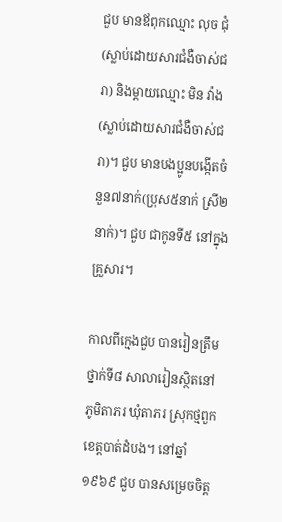ជួប មានឪពុកឈ្មោះ លុច ជុំ(ស្លាប់ដោយសារជំងឺចាស់ជរា) និងម្ដាយឈ្មោះ មិន វ៉ាង (ស្លាប់ដោយសារជំងឺចាស់ជរា)។ ជួប មានបងប្អូនបង្កើតចំនួន៧នាក់(ប្រុស៥នាក់ ស្រី២នាក់)។ ជួប ជាកូនទី៥ នៅក្នុងគ្រួសារ។

កាលពីក្មេងជួប បានរៀនត្រឹមថ្នាក់ទី៨ សាលារៀនស្ថិតនៅភូមិតាភរ ឃុំតាភរ ស្រុកថ្មពួក ខេត្តបាត់ដំបង។ នៅឆ្នាំ១៩៦៩ ជួប បានសម្រេចចិត្ត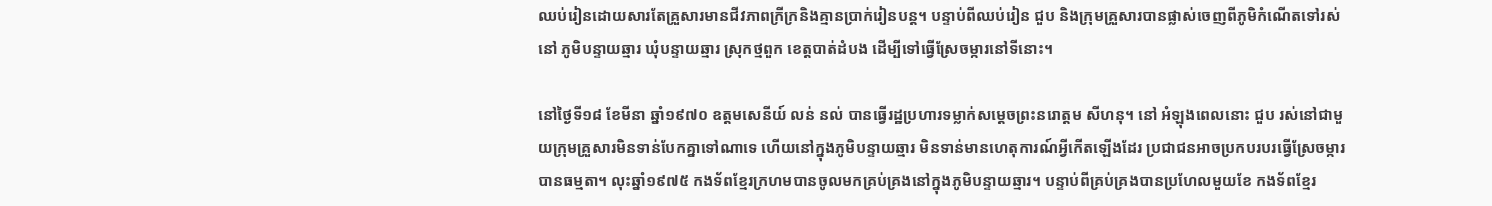ឈប់រៀនដោយសារតែគ្រួសារមានជីវភាពក្រីក្រនិងគ្មានប្រាក់រៀនបន្ត។ បន្ទាប់ពីឈប់រៀន ជួប និងក្រុមគ្រួសារបានផ្លាស់ចេញពីភូមិកំណើតទៅរស់នៅ ភូមិបន្ទាយឆ្មារ ឃុំបន្ទាយឆ្មារ ស្រុកថ្មពួក ខេត្តបាត់ដំបង ដើម្បីទៅធ្វើស្រែចម្ការនៅទីនោះ។

នៅថ្ងៃទី១៨ ខែមីនា ឆ្នាំ១៩៧០ ឧត្ដមសេនីយ៍ លន់ នល់ បានធ្វើរដ្ឋប្រហារទម្លាក់សម្ដេចព្រះនរោត្ដម សីហនុ។ នៅ អំឡុងពេលនោះ ជួប រស់នៅជាមួយក្រុមគ្រួសារមិនទាន់បែកគ្នាទៅណាទេ ហើយនៅក្នុងភូមិបន្ទាយឆ្មារ មិនទាន់មានហេតុការណ៍អ្វីកើតឡើងដែរ ប្រជាជនអាចប្រកបរបរធ្វើស្រែចម្ការបានធម្មតា។ លុះឆ្នាំ១៩៧៥ កងទ័ពខ្មែរក្រហមបានចូលមកគ្រប់គ្រងនៅក្នុងភូមិបន្ទាយឆ្មារ។ បន្ទាប់ពីគ្រប់គ្រងបានប្រហែលមួយខែ កងទ័ពខ្មែរ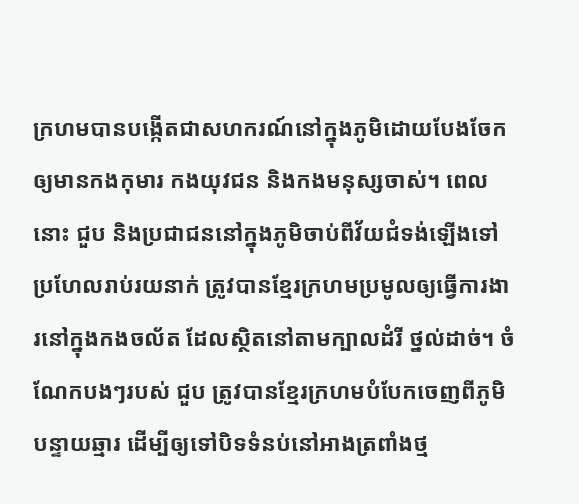ក្រហមបានបង្កើតជាសហករណ៍នៅក្នុងភូមិដោយបែងចែកឲ្យមានកងកុមារ កងយុវជន និងកងមនុស្សចាស់។ ពេលនោះ ជួប និងប្រជាជននៅក្នុងភូមិចាប់ពីវ័យជំទង់ឡើងទៅប្រហែលរាប់រយនាក់ ត្រូវបានខ្មែរក្រហមប្រមូលឲ្យធ្វើការងារនៅក្នុងកងចល័ត ដែលស្ថិតនៅតាមក្បាលដំរី ថ្នល់ដាច់។ ចំណែកបងៗរបស់ ជួប ត្រូវបានខ្មែរក្រហមបំបែកចេញពីភូមិបន្ទាយឆ្មារ ដើម្បីឲ្យទៅបិទទំនប់នៅអាងត្រពាំងថ្ម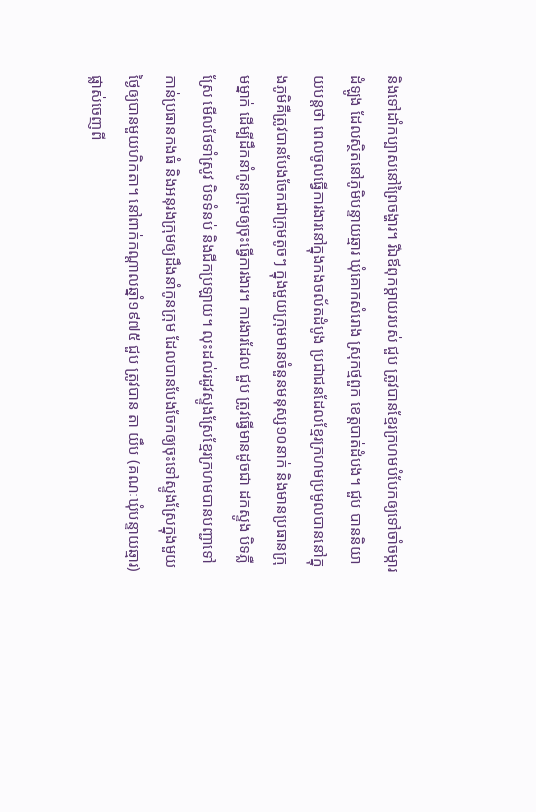និងទៅដាំកប្បាសនៅព្រៃចង្ហារ។ រីឯឪពុកម្ដាយរបស់ ជួប ត្រូវបានខ្មែរក្រហមបំបែកឲ្យទៅចាំចម្ការដំឡូង ដែលស្ថិតនៅភូមិបន្ទាយឆ្មារ ឃុំគោកសំរោង ស្រុកថ្មពួក ខេត្តបាត់ដំបង។ ជួប បាននិយាយបន្តថា ពេលចូលធ្វើការងារនៅក្នុងកងចល័តដំបូង ប្រជាជនដែលខ្មែរក្រហមប្រមូលបាននៅក្នុងភូមិគឺត្រូវបានបែងចែកជាក្រុមតូចៗ ក្នុងមួយក្រុមមានចំនួនមនុស្ស១០នាក់ និងមានប្រធានក្រុមម្នាក់ ដើម្បីដឹកនាំកូនក្រុមឲ្យចុះធ្វើការងារ។ ការងារដែល ជួប ត្រូវធ្វើមានដូចជា ដកស្ទូង បិទភ្លឺស្រែ មើលថែទាំស្រូវ បិទទំនប់ និងជីកប្រឡាយ។ លុះដល់រដូវស្ទូងស្រែខ្មែរក្រហមបានបញ្ជាទៅកាន់ប្រធានកងធំ និងអនុរងក្រុមឲ្យដឹងនាំកូនក្រុម ដែលបានបែងចែកឲ្យចុះទៅស្ទូងស្រែក្នុងមួយថ្ងៃឲ្យបានមួយហិកតា។ នៅពាក់កណ្ដាលឆ្នាំ១៩៧៥ ជួប ត្រូវបាន តា យឹប (គណៈឃុំបន្ទាយឆ្មារ) ផ្លាស់ចេញពី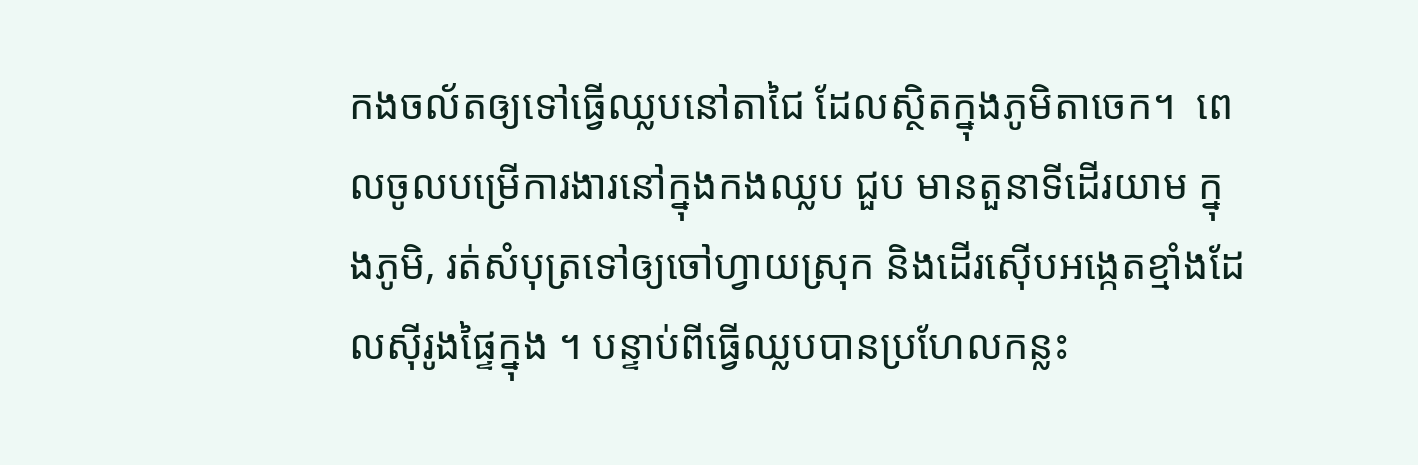កងចល័តឲ្យទៅធ្វើឈ្លបនៅតាជៃ ដែលស្ថិតក្នុងភូមិតាចេក។  ពេលចូលបម្រើការងារនៅក្នុងកងឈ្លប ជួប មានតួនាទីដើរយាម ក្នុងភូមិ, រត់សំបុត្រទៅឲ្យចៅហ្វាយស្រុក និងដើរស៊ើបអង្កេតខ្មាំងដែលស៊ីរូងផ្ទៃក្នុង ។ បន្ទាប់ពីធ្វើឈ្លបបានប្រហែលកន្លះ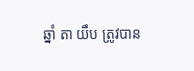ឆ្នាំ តា យឹប ត្រូវបាន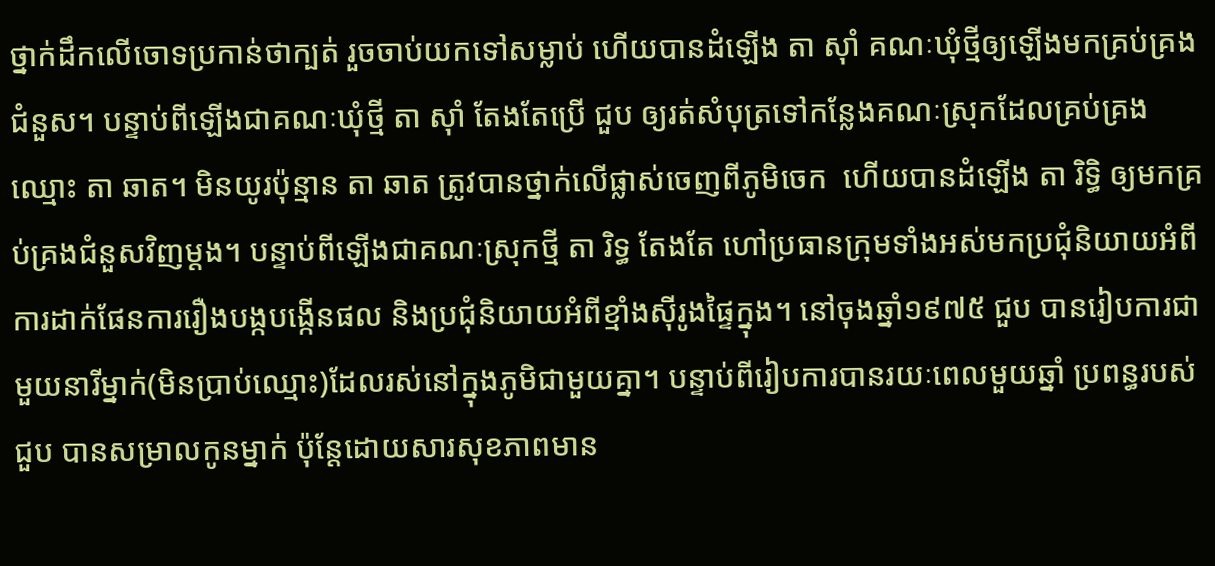ថ្នាក់ដឹកលើចោទប្រកាន់ថាក្បត់ រួចចាប់យកទៅសម្លាប់ ហើយបានដំឡើង តា ស៊ាំ គណៈឃុំថ្មីឲ្យឡើងមកគ្រប់គ្រងជំនួស។ បន្ទាប់ពីឡើងជាគណៈឃុំថ្មី តា ស៊ាំ តែងតែប្រើ ជួប ឲ្យរត់សំបុត្រទៅកន្លែងគណៈស្រុកដែលគ្រប់គ្រងឈ្មោះ តា ឆាត។ មិនយូរប៉ុន្មាន តា ឆាត ត្រូវបានថ្នាក់លើផ្លាស់ចេញពីភូមិចេក  ហើយបានដំឡើង តា រិទ្ធិ ឲ្យមកគ្រប់គ្រងជំនួសវិញម្ដង។ បន្ទាប់ពីឡើងជាគណៈស្រុកថ្មី តា រិទ្ធ តែងតែ ហៅប្រធានក្រុមទាំងអស់មកប្រជុំនិយាយអំពីការដាក់ផែនការរឿងបង្កបង្កើនផល និងប្រជុំនិយាយអំពីខ្មាំងស៊ីរូងផ្ទៃក្នុង។ នៅចុងឆ្នាំ១៩៧៥ ជួប បានរៀបការជាមួយនារីម្នាក់(មិនប្រាប់ឈ្មោះ)ដែលរស់នៅក្នុងភូមិជាមួយគ្នា។ បន្ទាប់ពីរៀបការបានរយៈពេលមួយឆ្នាំ ប្រពន្ធរបស់ ជួប បានសម្រាលកូនម្នាក់ ប៉ុន្តែដោយសារសុខភាពមាន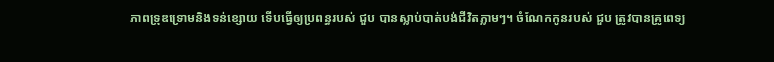ភាពទ្រុឌទ្រោមនិងទន់ខ្សោយ ទើបធ្វើឲ្យប្រពន្ធរបស់ ជួប បានស្លាប់បាត់បង់ជីវិតភ្លាមៗ។ ចំណែកកូនរបស់ ជួប ត្រូវបានគ្រូពេទ្យ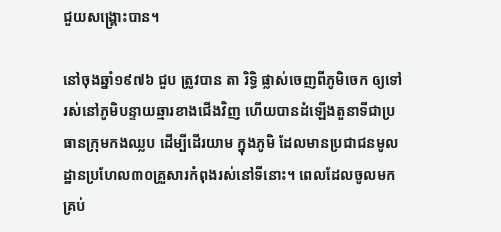ជួយសង្រ្គោះបាន។

នៅចុងឆ្នាំ១៩៧៦ ជួប ត្រូវបាន តា រិទ្ធិ ផ្លាស់ចេញពីភូមិចេក ឲ្យទៅរស់នៅភូមិបន្ទាយឆ្មារខាងជើងវិញ ហើយបានដំឡើងតួនាទីជាប្រធានក្រុមកងឈ្លប ដើម្បីដើរយាម ក្នុងភូមិ ដែលមានប្រជាជនមូលដ្ឋានប្រហែល៣០គ្រួសារកំពុងរស់នៅទីនោះ។ ពេលដែលចូលមកគ្រប់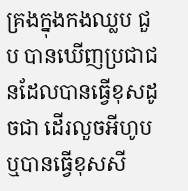គ្រងក្នុងកងឈ្លប ជួប បានឃើញប្រជាជនដែលបានធ្វើខុសដូចជា ដើរលួចអីហូបឬបានធ្វើខុសសី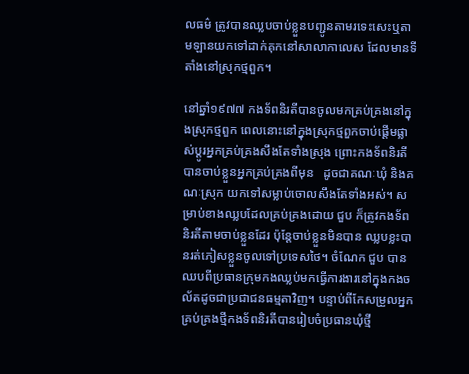លធម៌ ត្រូវបានឈ្លបចាប់ខ្លួនបញ្ជូនតាមរទេះសេះឬតាមឡានយកទៅដាក់គុកនៅសាលាកាលេស ដែលមានទីតាំងនៅស្រុកថ្មពួក។

នៅឆ្នាំ១៩៧៧ កងទ័ពនិរតីបានចូលមកគ្រប់គ្រងនៅក្នុងស្រុកថ្មពួក ពេលនោះនៅក្នុងស្រុកថ្មពួកចាប់ផ្ដើមផ្លាស់ប្ដូរអ្នកគ្រប់គ្រងសឹងតែទាំងស្រុង ព្រោះកងទ័ពនិរតីបានចាប់ខ្លួនអ្នកគ្រប់គ្រងពីមុន   ដូចជាគណៈឃុំ និងគណៈស្រុក យកទៅសម្លាប់ចោលសឹងតែទាំងអស់។ សម្រាប់ខាងឈ្លបដែលគ្រប់គ្រងដោយ ជួប ក៏ត្រូវកងទ័ពនិរតីតាមចាប់ខ្លួនដែរ ប៉ុន្តែចាប់ខ្លួនមិនបាន ឈ្លបខ្លះបានរត់ភៀសខ្លួនចូលទៅប្រទេសថៃ។ ចំណែក ជួប បានឈបពីប្រធានក្រុមកងឈ្លប់មកធ្វើការងារនៅក្នុងកងចល័តដូចជាប្រជាជនធម្មតាវិញ។ បន្ទាប់ពីកែសម្រួលអ្នកគ្រប់គ្រងថ្មីកងទ័ពនិរតីបានរៀបចំប្រធានឃុំថ្មី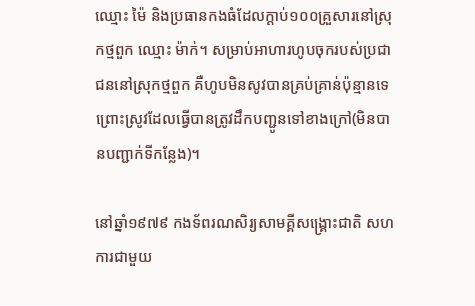ឈ្មោះ ម៉ៃ និងប្រធានកងធំដែលក្ដាប់១០០គ្រួសារនៅស្រុកថ្មពួក ឈ្មោះ ម៉ាក់។ សម្រាប់អាហារហូបចុករបស់ប្រជាជននៅស្រុកថ្មពួក គឺហូបមិនសូវបានគ្រប់គ្រាន់ប៉ុន្មានទេ ព្រោះស្រូវដែលធ្វើបានត្រូវដឹកបញ្ជូនទៅខាងក្រៅ(មិនបានបញ្ជាក់ទីកន្លែង)។

នៅឆ្នាំ១៩៧៩ កងទ័ពរណសិរ្យសាមគ្គីសង្រ្គោះជាតិ សហការជាមួយ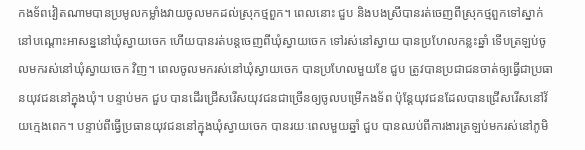កងទ័ពវៀតណាមបានប្រមូលកម្លាំងវាយចូលមកដល់ស្រុកថ្មពួក។ ពេលនោះ ជួប និងបងស្រីបានរត់ចេញពីស្រុកថ្មពួកទៅស្នាក់នៅបណ្ដោះអាសន្ននៅឃុំស្វាយចេក ហើយបានរត់បន្តចេញពីឃុំស្វាយចេក ទៅរស់នៅស្វាយ បានប្រហែលកន្លះឆ្នាំ ទើបត្រឡប់ចូលមករស់នៅឃុំស្វាយចេក វិញ។ ពេលចូលមករស់នៅឃុំស្វាយចេក បានប្រហែលមួយខែ ជួប ត្រូវបានប្រជាជនចាត់ឲ្យធ្វើជាប្រធានយុវជននៅក្នុងឃុំ។ បន្ទាប់មក ជួប បានដើរជ្រើសរើសយុវជនជាច្រើនឲ្យចូលបម្រើកងទ័ព ប៉ុន្តែយុវជនដែលបានជ្រើសរើសនៅវ័យក្មេងពេក។ បន្ទាប់ពីធ្វើប្រធានយុវជននៅក្នុងឃុំស្វាយចេក បានរយៈពេលមួយឆ្នាំ ជួប បានឈប់ពីការងារត្រឡប់មករស់នៅភូមិ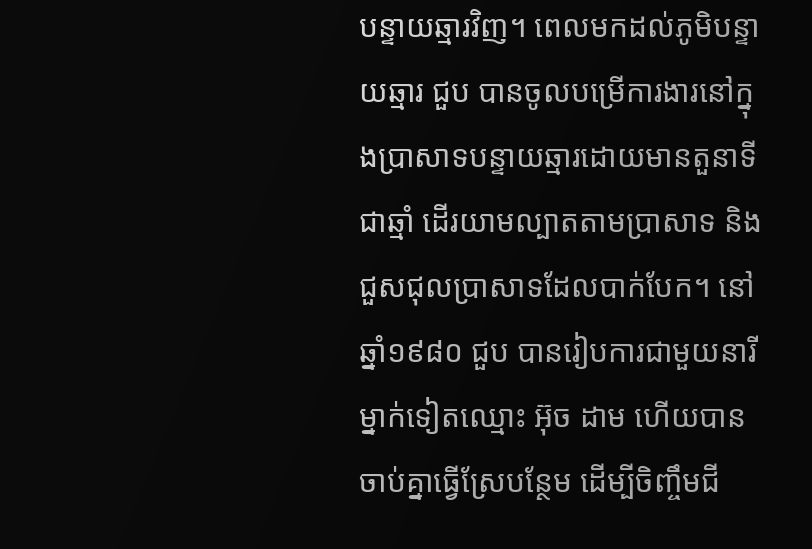បន្ទាយឆ្មារវិញ។ ពេលមកដល់ភូមិបន្ទាយឆ្មារ ជួប បានចូលបម្រើការងារនៅក្នុងប្រាសាទបន្ទាយឆ្មារដោយមានតួនាទី ជាឆ្មាំ ដើរយាមល្បាតតាមប្រាសាទ និងជួសជុលប្រាសាទដែលបាក់បែក។ នៅឆ្នាំ១៩៨០ ជួប បានរៀបការជាមួយនារីម្នាក់ទៀតឈ្មោះ អ៊ុច ដាម ហើយបានចាប់គ្នាធ្វើស្រែបន្ថែម ដើម្បីចិញ្ចឹមជី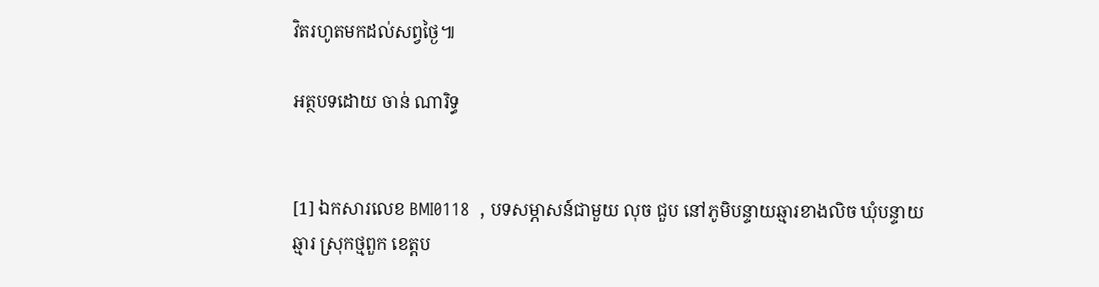វិតរហូតមកដល់សព្វថ្ងៃ៕

អត្ថបទដោយ ចាន់ ណារិទ្ធ


[1] ឯកសារលេខ BMI0118  , បទសម្ភាសន៍ជាមួយ លុច ជួប នៅភូមិបន្ទាយឆ្មារខាងលិច ឃុំបន្ទាយឆ្មារ ស្រុកថ្មពួក ខេត្តប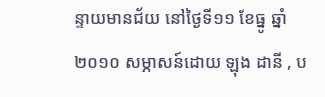ន្ទាយមានជ័យ នៅថ្ងៃទី១១ ខែធ្នូ ឆ្នាំ២០១០ សម្ភាសន៍ដោយ ឡុង ដានី , ប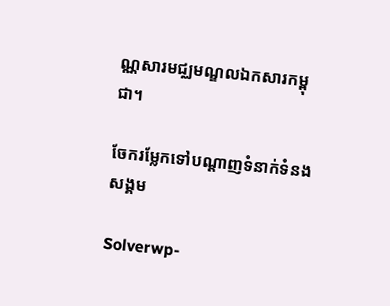ណ្ណសារមជ្ឈមណ្ឌលឯកសារកម្ពុជា។

ចែករម្លែកទៅបណ្តាញទំនាក់ទំនងសង្គម

Solverwp-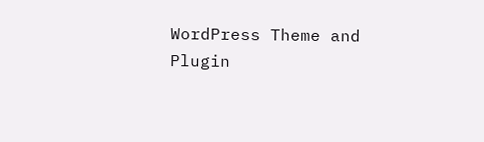WordPress Theme and Plugin